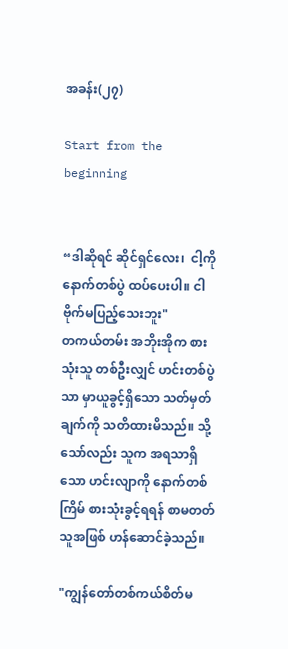အခန်း(၂၇)

Start from the beginning


“ဒါဆိုရင် ဆိုင်ရှင်လေး၊  ငါ့ကို နောက်တစ်ပွဲ ထပ်ပေးပါ။ ငါဗိုက်မပြည့်သေးဘူး"
တကယ်တမ်း အဘိုးအိုက စားသုံးသူ တစ်ဦးလျှင် ဟင်းတစ်ပွဲသာ မှာယူခွင့်ရှိသော သတ်မှတ်ချက်ကို သတိထားမိသည်။ သို့သော်လည်း သူက အရသာရှိသော ဟင်းလျာကို နောက်တစ်ကြိမ် စားသုံးခွင့်ရရန် စာမတတ်သူအဖြစ် ဟန်ဆောင်ခဲ့သည်။

"ကျွန်တော်တစ်ကယ်စိတ်မ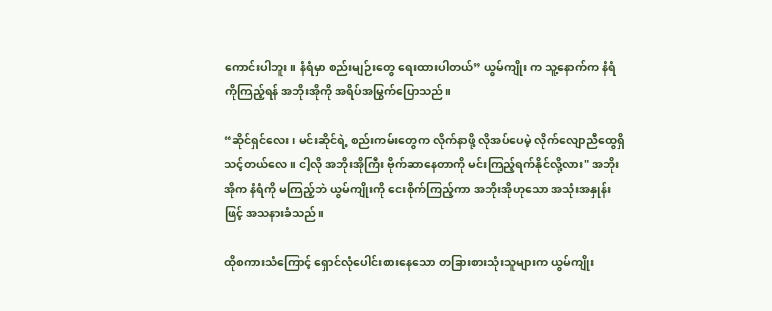ကောင်းပါဘူး။ နံရံမှာ စည်းမျဉ်းတွေ ရေးထားပါတယ်” ယွမ်ကျိုး က သူ့နောက်က နံရံကိုကြည့်ရန် အဘိုးအိုကို အရိပ်အမြွက်ပြောသည်။

“ဆိုင်ရှင်လေး၊ မင်းဆိုင်ရဲ့ စည်းကမ်းတွေက လိုက်နာဖို့ လိုအပ်ပေမဲ့ လိုက်လျောညီထွေရှိသင့်တယ်လေ။ ငါ့လို အဘိုးအိုကြီး ဗိုက်ဆာနေတာကို မင်းကြည့်ရက်နိုင်လို့လား" အဘိုးအိုက နံရံကို မကြည့်ဘဲ ယွမ်ကျိုးကို ငေးစိုက်ကြည့်ကာ အဘိုးအိုဟုသော အသုံးအနှုန်းဖြင့် အသနားခံသည်။

ထိုစကားသံကြောင့် ရှောင်လုံပေါင်းစားနေသော တခြားစားသုံးသူများက ယွမ်ကျိုး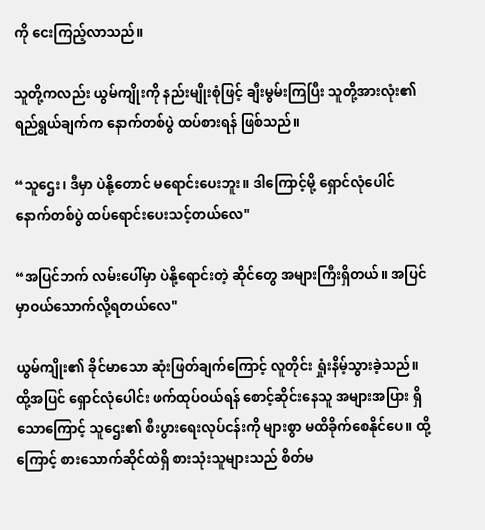ကို ငေးကြည့်လာသည်။

သူတို့ကလည်း ယွမ်ကျိုးကို နည်းမျိုးစုံဖြင့် ချီးမွမ်းကြပြီး သူတို့အားလုံး၏ ရည်ရွယ်ချက်က နောက်တစ်ပွဲ ထပ်စားရန် ဖြစ်သည်။

“သူဌေး၊ ဒီမှာ ပဲနို့တောင် မရောင်းပေးဘူး။ ဒါကြောင့်မို့ ရှောင်လုံပေါင် နောက်တစ်ပွဲ ထပ်ရောင်းပေးသင့်တယ်လေ"

“အပြင်ဘက် လမ်းပေါ်မှာ ပဲနို့ရောင်းတဲ့ ဆိုင်တွေ အများကြီးရှိတယ်။ အပြင်မှာဝယ်သောက်လို့ရတယ်လေ"

ယွမ်ကျိုး၏ ခိုင်မာသော ဆုံးဖြတ်ချက်ကြောင့် လူတိုင်း ရှုံးနိမ့်သွားခဲ့သည်။ ထို့အပြင် ရှောင်လုံပေါင်း ဖက်ထုပ်ဝယ်ရန် စောင့်ဆိုင်းနေသူ အများအပြား ရှိသောကြောင့် သူဌေး၏ စီးပွားရေးလုပ်ငန်းကို များစွာ မထိခိုက်စေနိုင်ပေ။ ထို့ကြောင့် စားသောက်ဆိုင်ထဲရှိ စားသုံးသူများသည် စိတ်မ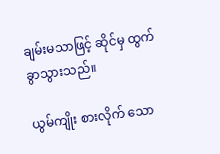ချမ်းမသာဖြင့် ဆိုင်မှ ထွက်ခွာသွားသည်။

ယွမ်ကျိုး စားလိုက် သော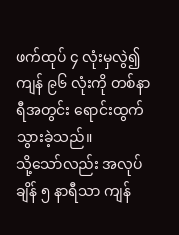ဖက်ထုပ် ၄ လုံးမှလွဲ၍ ကျန် ၉၆ လုံးကို တစ်နာရီအတွင်း ရောင်းထွက်သွားခဲ့သည်။
သို့သော်လည်း အလုပ်ချိန် ၅ နာရီသာ ကျန်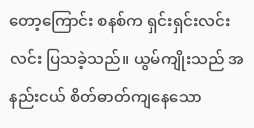တော့ကြောင်း စနစ်က ရှင်းရှင်းလင်းလင်း ပြသခဲ့သည်။ ယွမ်ကျိုးသည် အနည်းငယ် စိတ်ဓာတ်ကျနေသော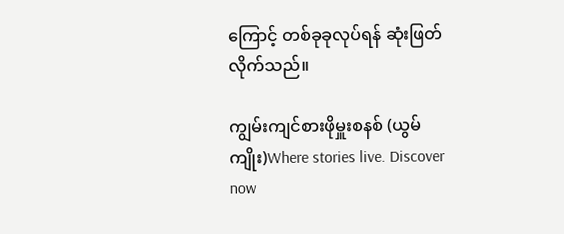ကြောင့် တစ်ခုခုလုပ်ရန် ဆုံးဖြတ်လိုက်သည်။

ကျွမ်းကျင်စားဖိုမှူးစနစ် (ယွမ်ကျိုး)Where stories live. Discover now